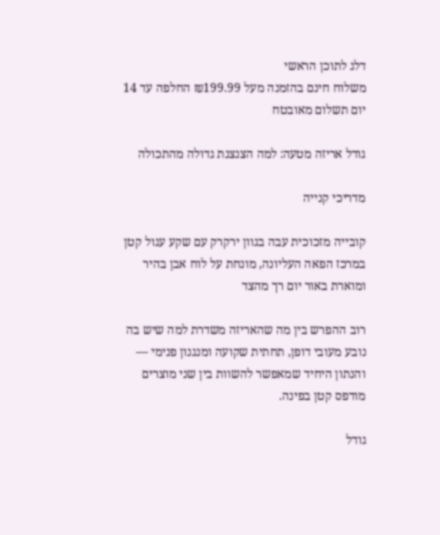דלג לתוכן הראשי
משלוח חינם בהזמנה מעל ₪199.99 החלפה עד 14 יום תשלום מאובטח

גודל אריזה מטעה: למה הצנצנת גדולה מהתכולה

מדריכי קנייה

קובייה מזכוכית עבה בגוון ירקרק עם שקע עגול קטן במרכז הפאה העליונה, מונחת על לוח אבן בהיר ומוארת באור יום רך מהצד

רוב ההפרש בין מה שהאריזה משדרת למה שיש בה נובע מעובי דופן, תחתית שקועה ומנגנון פנימי — והנתון היחיד שמאפשר להשוות בין שני מוצרים מודפס קטן בפינה.

גודל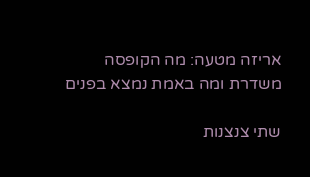אריזה מטעה: מה הקופסה משדרת ומה באמת נמצא בפנים

שתי צנצנות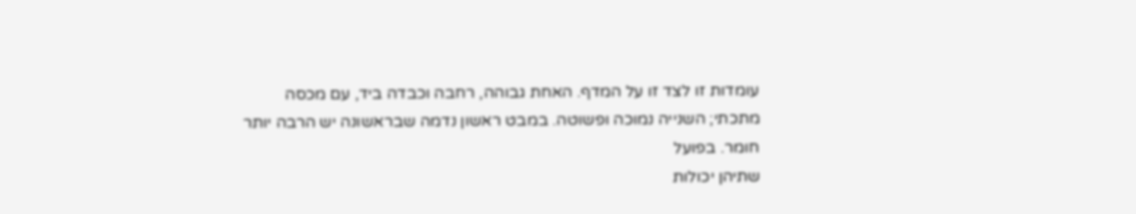עומדות זו לצד זו על המדף. האחת גבוהה, רחבה וכבדה ביד, עם מכסה
מתכתי; השנייה נמוכה ופשוטה. במבט ראשון נדמה שבראשונה יש הרבה יותר חומר. בפועל
שתיהן יכולות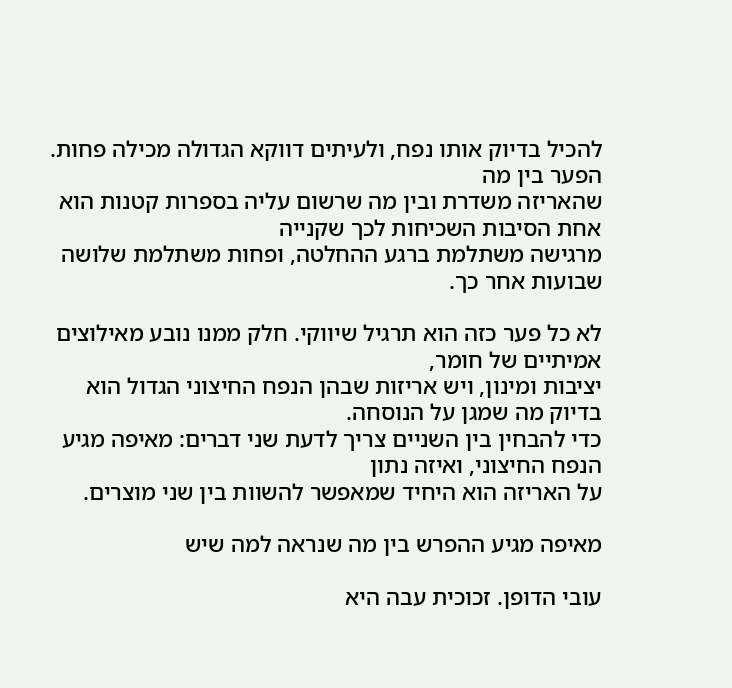להכיל בדיוק אותו נפח, ולעיתים דווקא הגדולה מכילה פחות. הפער בין מה
שהאריזה משדרת ובין מה שרשום עליה בספרות קטנות הוא אחת הסיבות השכיחות לכך שקנייה
מרגישה משתלמת ברגע ההחלטה, ופחות משתלמת שלושה שבועות אחר כך.

לא כל פער כזה הוא תרגיל שיווקי. חלק ממנו נובע מאילוצים אמיתיים של חומר,
יציבות ומינון, ויש אריזות שבהן הנפח החיצוני הגדול הוא בדיוק מה שמגן על הנוסחה.
כדי להבחין בין השניים צריך לדעת שני דברים: מאיפה מגיע הנפח החיצוני, ואיזה נתון
על האריזה הוא היחיד שמאפשר להשוות בין שני מוצרים.

מאיפה מגיע ההפרש בין מה שנראה למה שיש

עובי הדופן. זכוכית עבה היא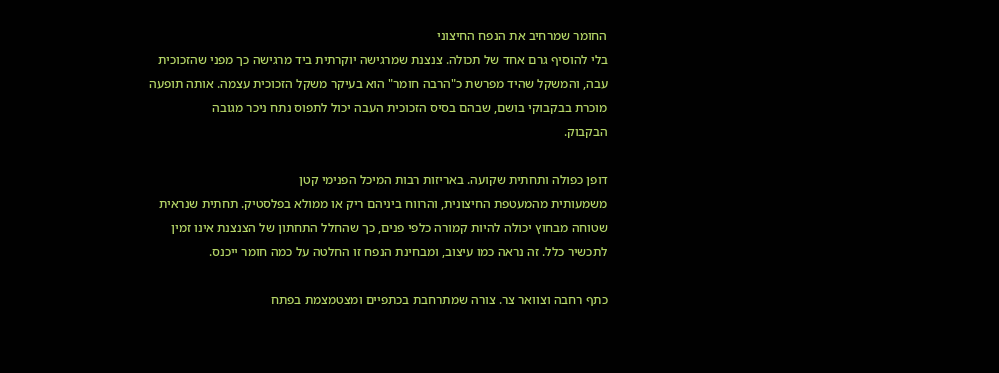החומר שמרחיב את הנפח החיצוני
בלי להוסיף גרם אחד של תכולה. צנצנת שמרגישה יוקרתית ביד מרגישה כך מפני שהזכוכית
עבה, והמשקל שהיד מפרשת כ"הרבה חומר" הוא בעיקר משקל הזכוכית עצמה. אותה תופעה
מוכרת בבקבוקי בושם, שבהם בסיס הזכוכית העבה יכול לתפוס נתח ניכר מגובה
הבקבוק.

דופן כפולה ותחתית שקועה. באריזות רבות המיכל הפנימי קטן
משמעותית מהמעטפת החיצונית, והרווח ביניהם ריק או ממולא בפלסטיק. תחתית שנראית
שטוחה מבחוץ יכולה להיות קמורה כלפי פנים, כך שהחלל התחתון של הצנצנת אינו זמין
לתכשיר כלל. זה נראה כמו עיצוב, ומבחינת הנפח זו החלטה על כמה חומר ייכנס.

כתף רחבה וצוואר צר. צורה שמתרחבת בכתפיים ומצטמצמת בפתח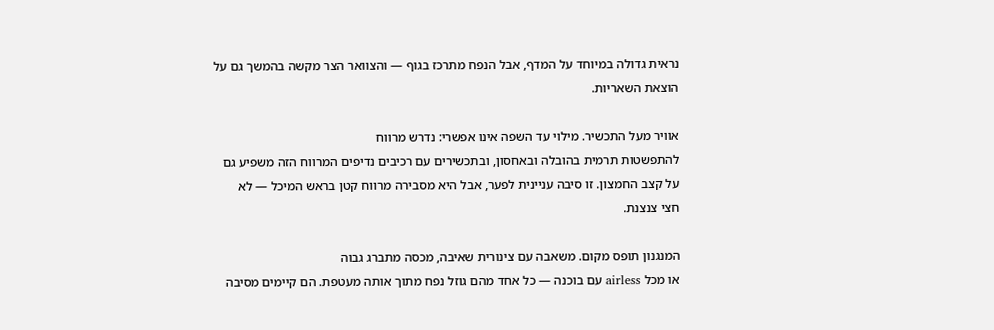נראית גדולה במיוחד על המדף, אבל הנפח מתרכז בגוף — והצוואר הצר מקשה בהמשך גם על
הוצאת השאריות.

אוויר מעל התכשיר. מילוי עד השפה אינו אפשרי: נדרש מרווח
להתפשטות תרמית בהובלה ובאחסון, ובתכשירים עם רכיבים נדיפים המרווח הזה משפיע גם
על קצב החמצון. זו סיבה עניינית לפער, אבל היא מסבירה מרווח קטן בראש המיכל — לא
חצי צנצנת.

המנגנון תופס מקום. משאבה עם צינורית שאיבה, מכסה מתברג גבוה
או מכל airless עם בוכנה — כל אחד מהם גוזל נפח מתוך אותה מעטפת. הם קיימים מסיבה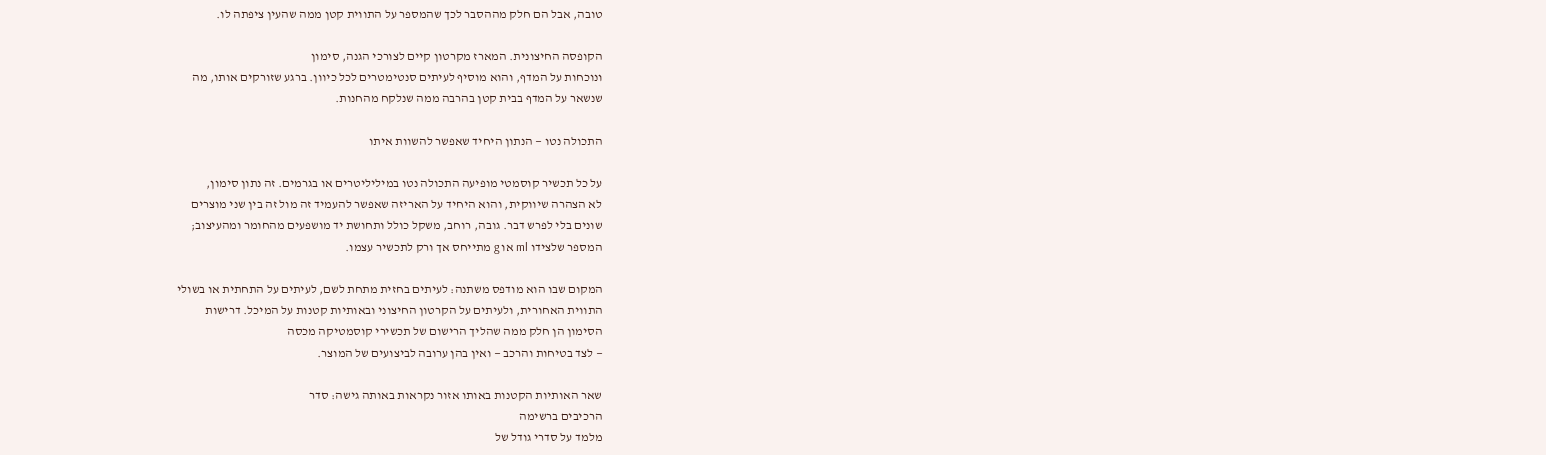טובה, אבל הם חלק מההסבר לכך שהמספר על התווית קטן ממה שהעין ציפתה לו.

הקופסה החיצונית. המארז מקרטון קיים לצורכי הגנה, סימון
ונוכחות על המדף, והוא מוסיף לעיתים סנטימטרים לכל כיוון. ברגע שזורקים אותו, מה
שנשאר על המדף בבית קטן בהרבה ממה שנלקח מהחנות.

התכולה נטו — הנתון היחיד שאפשר להשוות איתו

על כל תכשיר קוסמטי מופיעה התכולה נטו במיליליטרים או בגרמים. זה נתון סימון,
לא הצהרה שיווקית, והוא היחיד על האריזה שאפשר להעמיד זה מול זה בין שני מוצרים
שונים בלי לפרש דבר. גובה, רוחב, משקל כולל ותחושת יד מושפעים מהחומר ומהעיצוב;
המספר שלצידו ml או g מתייחס אך ורק לתכשיר עצמו.

המקום שבו הוא מודפס משתנה: לעיתים בחזית מתחת לשם, לעיתים על התחתית או בשולי
התווית האחורית, ולעיתים על הקרטון החיצוני ובאותיות קטנות על המיכל. דרישות
הסימון הן חלק ממה שהליך הרישום של תכשירי קוסמטיקה מכסה
— לצד בטיחות והרכב — ואין בהן ערובה לביצועים של המוצר.

שאר האותיות הקטנות באותו אזור נקראות באותה גישה: סדר
הרכיבים ברשימה
מלמד על סדרי גודל של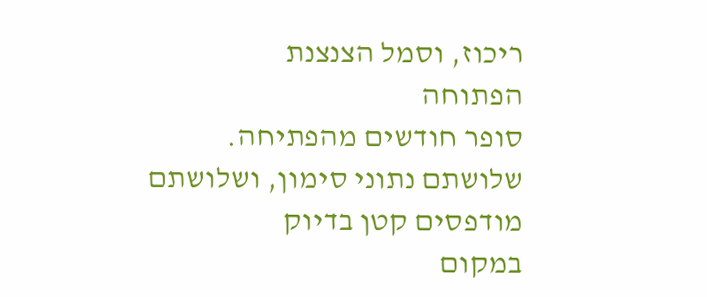ריכוז, וסמל הצנצנת
הפתוחה
סופר חודשים מהפתיחה. שלושתם נתוני סימון, ושלושתם מודפסים קטן בדיוק
במקום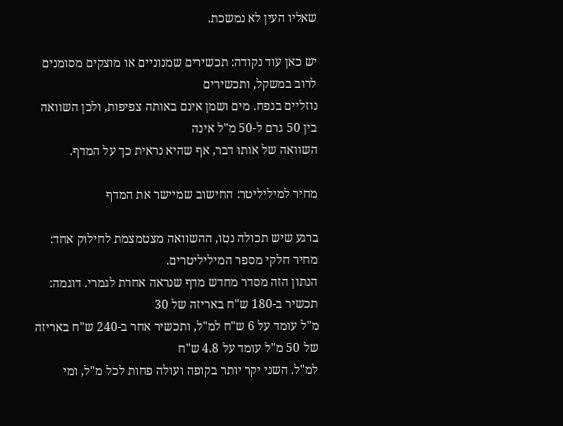שאליו העין לא נמשכת.

יש כאן עוד נקודה: תכשירים שמנוניים או מוצקים מסומנים לרוב במשקל, ותכשירים
נוזליים בנפח. מים ושמן אינם באותה צפיפות, ולכן השוואה בין 50 גרם ל-50 מ"ל אינה
השוואה של אותו דבר, אף שהיא נראית כך על המדף.

מחיר למיליליטר: החישוב שמיישר את המדף

ברגע שיש תכולה נטו, ההשוואה מצטמצמת לחילוק אחד: מחיר חלקי מספר המיליליטרים.
הנתון הזה מסדר מחדש מדף שנראה אחרת לגמרי. דוגמה: תכשיר ב-180 ש"ח באריזה של 30
מ"ל עומד על 6 ש"ח למ"ל, ותכשיר אחר ב-240 ש"ח באריזה של 50 מ"ל עומד על 4.8 ש"ח
למ"ל. השני יקר יותר בקופה ועולה פחות לכל מ"ל, ומי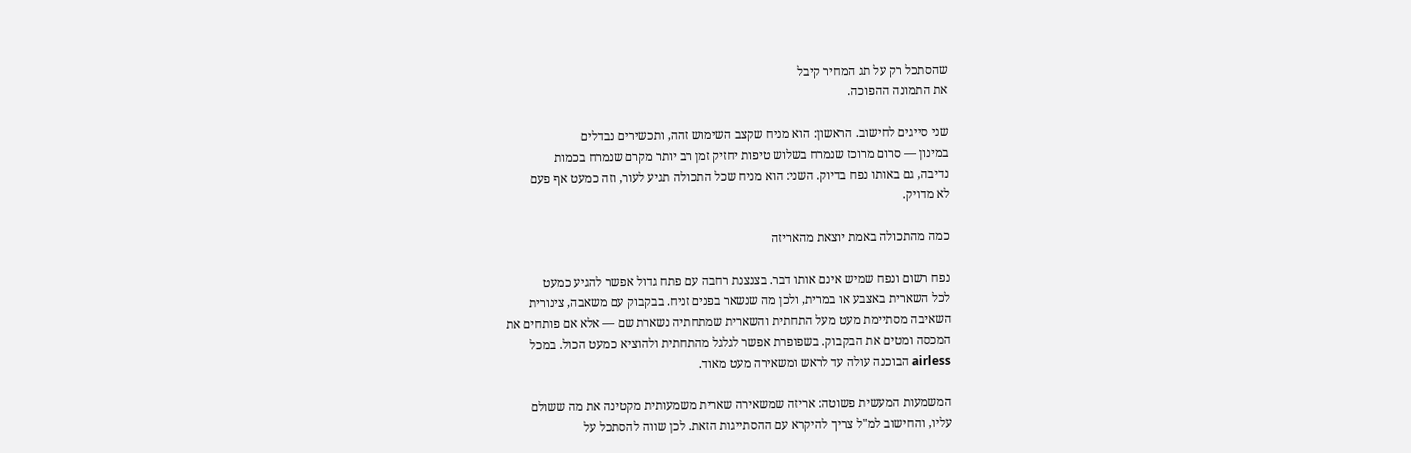שהסתכל רק על תג המחיר קיבל
את התמונה ההפוכה.

שני סייגים לחישוב. הראשון: הוא מניח שקצב השימוש זהה, ותכשירים נבדלים
במינון — סרום מרוכז שנמרח בשלוש טיפות יחזיק זמן רב יותר מקרם שנמרח בכמות
נדיבה, גם באותו נפח בדיוק. השני: הוא מניח שכל התכולה תגיע לעור, וזה כמעט אף פעם
לא מדויק.

כמה מהתכולה באמת יוצאת מהאריזה

נפח רשום ונפח שמיש אינם אותו דבר. בצנצנת רחבה עם פתח גדול אפשר להגיע כמעט
לכל השארית באצבע או במרית, ולכן מה שנשאר בפנים זניח. בבקבוק עם משאבה, צינורית
השאיבה מסתיימת מעט מעל התחתית והשארית שמתחתיה נשארת שם — אלא אם פותחים את
המכסה ומטים את הבקבוק. בשפופרת אפשר לגלגל מהתחתית ולהוציא כמעט הכול. במכל
airless הבוכנה עולה עד לראש ומשאירה מעט מאוד.

המשמעות המעשית פשוטה: אריזה שמשאירה שארית משמעותית מקטינה את מה ששולם
עליו, והחישוב למ"ל צריך להיקרא עם ההסתייגות הזאת. לכן שווה להסתכל על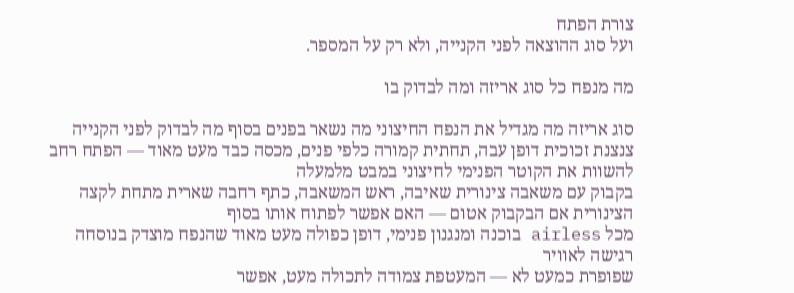צורת הפתח
ועל סוג ההוצאה לפני הקנייה, ולא רק על המספר.

מה מנפח כל סוג אריזה ומה לבדוק בו

סוג אריזה מה מגדיל את הנפח החיצוני מה נשאר בפנים בסוף מה לבדוק לפני הקנייה
צנצנת זכוכית דופן עבה, תחתית קמורה כלפי פנים, מכסה כבד מעט מאוד — הפתח רחב להשוות את הקוטר הפנימי לחיצוני במבט מלמעלה
בקבוק עם משאבה צינורית שאיבה, ראש המשאבה, כתף רחבה שארית מתחת לקצה הצינורית אם הבקבוק אטום — האם אפשר לפתוח אותו בסוף
מכל airless בוכנה ומנגנון פנימי, דופן כפולה מעט מאוד שהנפח מוצדק בנוסחה רגישה לאוויר
שפופרת כמעט לא — המעטפת צמודה לתכולה מעט, אפשר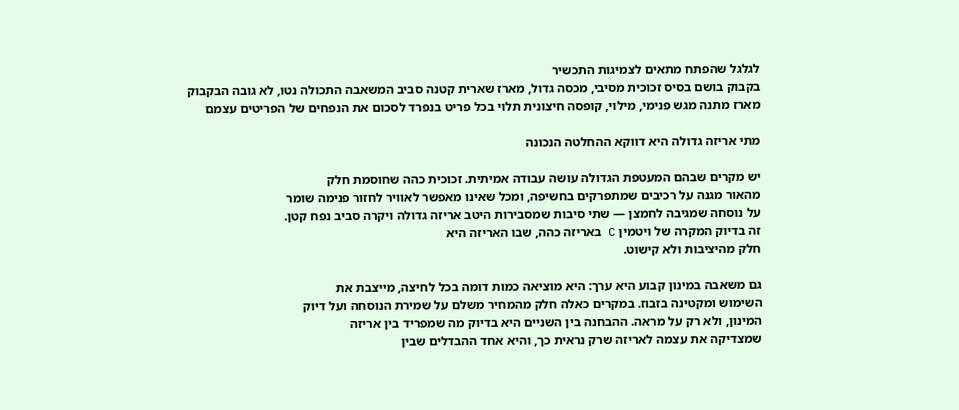לגלגל שהפתח מתאים לצמיגות התכשיר
בקבוק בושם בסיס זכוכית מסיבי, מכסה גדול, מארז שארית קטנה סביב המשאבה התכולה נטו, לא גובה הבקבוק
מארז מתנה מגש פנימי, מילוי, קופסה חיצונית תלוי בכל פריט בנפרד לסכום את הנפחים של הפריטים עצמם

מתי אריזה גדולה היא דווקא ההחלטה הנכונה

יש מקרים שבהם המעטפת הגדולה עושה עבודה אמיתית. זכוכית כהה שחוסמת חלק
מהאור מגנה על רכיבים שמתפרקים בחשיפה, ומכל שאינו מאפשר לאוויר לחזור פנימה שומר
על נוסחה שמגיבה לחמצן — שתי סיבות שמסבירות היטב אריזה גדולה ויקרה סביב נפח קטן.
זה בדיוק המקרה של ויטמין C באריזה כהה, שבו האריזה היא
חלק מהיציבות ולא קישוט.

גם משאבה במינון קבוע היא ערך: היא מוציאה כמות דומה בכל לחיצה, מייצבת את
השימוש ומקטינה בזבוז. במקרים כאלה חלק מהמחיר משלם על שמירת הנוסחה ועל דיוק
המינון, ולא רק על מראה. ההבחנה בין השניים היא בדיוק מה שמפריד בין אריזה
שמצדיקה את עצמה לאריזה שרק נראית כך, והיא אחד ההבדלים שבין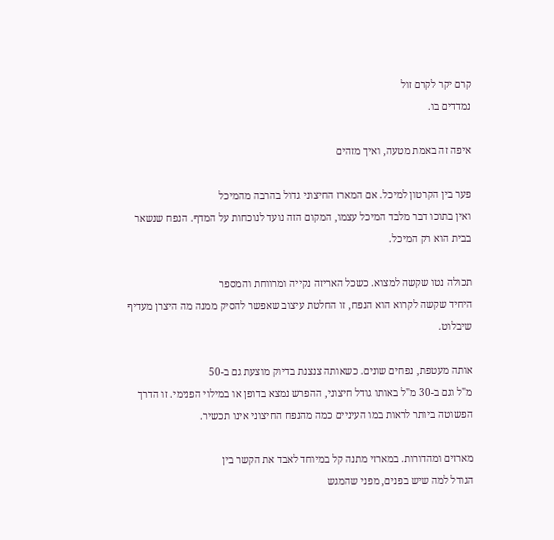קרם יקר לקרם זול
נמדדים בו.

איפה זה באמת מטעה, ואיך מזהים

פער בין הקרטון למיכל. אם המארז החיצוני גדול בהרבה מהמיכל
ואין בתוכו דבר מלבד המיכל עצמו, המקום הזה נועד לנוכחות על המדף. הנפח שנשאר
בבית הוא רק המיכל.

תכולה נטו שקשה למצוא. כשכל האריזה נקייה ומרווחת והמספר
היחיד שקשה לקרוא הוא הנפח, זו החלטת עיצוב שאפשר להסיק ממנה מה היצרן מעדיף
שיבלוט.

אותה מעטפת, נפחים שונים. כשאותה צנצנת בדיוק מוצעת גם ב-50
מ"ל וגם ב-30 מ"ל באותו גודל חיצוני, ההפרש נמצא בדופן או במילוי הפנימי. זו הדרך
הפשוטה ביותר לראות במו העיניים כמה מהנפח החיצוני אינו תכשיר.

מארזים ומהדורות. במארזי מתנה קל במיוחד לאבד את הקשר בין
הגודל למה שיש בפנים, מפני שהמגש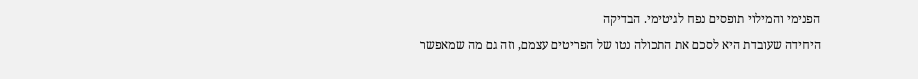הפנימי והמילוי תופסים נפח לגיטימי. הבדיקה
היחידה שעובדת היא לסכם את התכולה נטו של הפריטים עצמם, וזה גם מה שמאפשר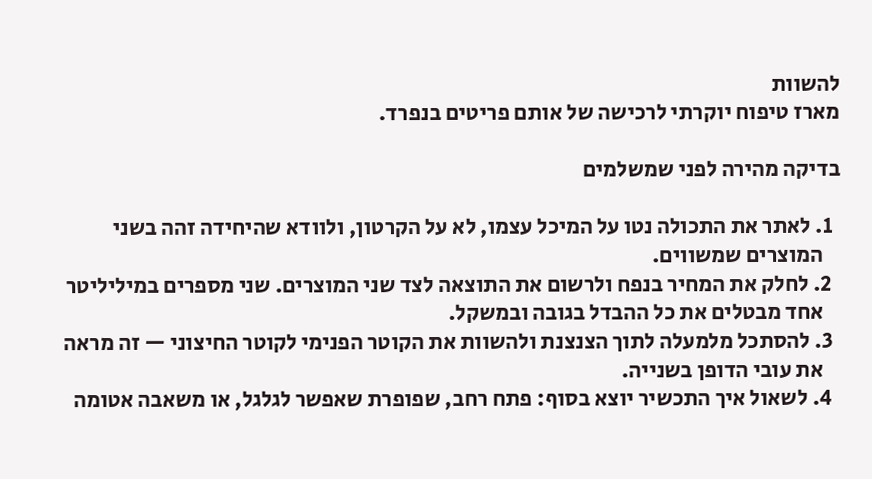להשוות
מארז טיפוח יוקרתי לרכישה של אותם פריטים בנפרד.

בדיקה מהירה לפני שמשלמים

  1. לאתר את התכולה נטו על המיכל עצמו, לא על הקרטון, ולוודא שהיחידה זהה בשני
    המוצרים שמשווים.
  2. לחלק את המחיר בנפח ולרשום את התוצאה לצד שני המוצרים. שני מספרים במיליליטר
    אחד מבטלים את כל ההבדל בגובה ובמשקל.
  3. להסתכל מלמעלה לתוך הצנצנת ולהשוות את הקוטר הפנימי לקוטר החיצוני — זה מראה
    את עובי הדופן בשנייה.
  4. לשאול איך התכשיר יוצא בסוף: פתח רחב, שפופרת שאפשר לגלגל, או משאבה אטומה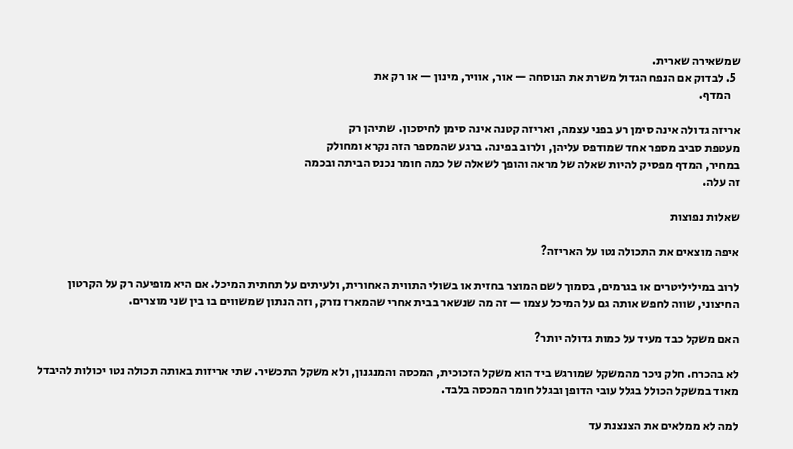שמשאירה שארית.
  5. לבדוק אם הנפח הגדול משרת את הנוסחה — אור, אוויר, מינון — או רק את
    המדף.

אריזה גדולה אינה סימן רע בפני עצמה, ואריזה קטנה אינה סימן לחיסכון. שתיהן רק
מעטפת סביב מספר אחד שמודפס עליהן, ולרוב בפינה. ברגע שהמספר הזה נקרא ומחולק
במחיר, המדף מפסיק להיות שאלה של מראה והופך לשאלה של כמה חומר נכנס הביתה ובכמה
זה עלה.

שאלות נפוצות

איפה מוצאים את התכולה נטו על האריזה?

לרוב במיליליטרים או בגרמים, בסמוך לשם המוצר בחזית או בשולי התווית האחורית, ולעיתים על תחתית המיכל. אם היא מופיעה רק על הקרטון החיצוני, שווה לחפש אותה גם על המיכל עצמו — זה מה שנשאר בבית אחרי שהמארז נזרק, וזה הנתון שמשווים בו בין שני מוצרים.

האם משקל כבד מעיד על כמות גדולה יותר?

לא בהכרח. חלק ניכר מהמשקל שמורגש ביד הוא משקל הזכוכית, המכסה והמנגנון, ולא משקל התכשיר. שתי אריזות באותה תכולה נטו יכולות להיבדל מאוד במשקל הכולל בגלל עובי הדופן ובגלל חומר המכסה בלבד.

למה לא ממלאים את הצנצנת עד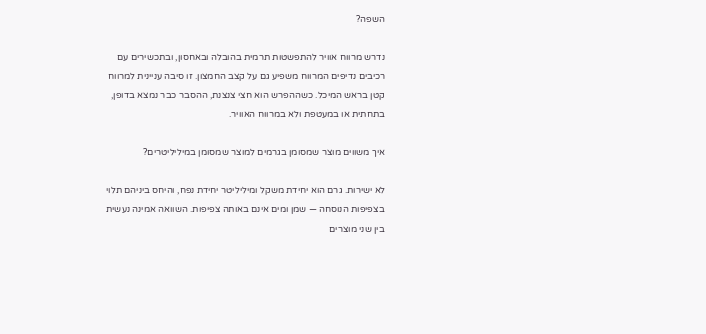השפה?

נדרש מרווח אוויר להתפשטות תרמית בהובלה ובאחסון, ובתכשירים עם רכיבים נדיפים המרווח משפיע גם על קצב החמצון. זו סיבה עניינית למרווח קטן בראש המיכל. כשההפרש הוא חצי צנצנת, ההסבר כבר נמצא בדופן, בתחתית או במעטפת ולא במרווח האוויר.

איך משווים מוצר שמסומן בגרמים למוצר שמסומן במיליליטרים?

לא ישירות. גרם הוא יחידת משקל ומיליליטר יחידת נפח, והיחס ביניהם תלוי בצפיפות הנוסחה — שמן ומים אינם באותה צפיפות. השוואה אמינה נעשית בין שני מוצרים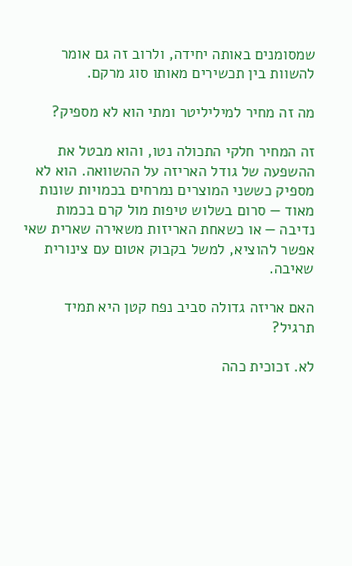שמסומנים באותה יחידה, ולרוב זה גם אומר להשוות בין תכשירים מאותו סוג מרקם.

מה זה מחיר למיליליטר ומתי הוא לא מספיק?

זה המחיר חלקי התכולה נטו, והוא מבטל את ההשפעה של גודל האריזה על ההשוואה. הוא לא מספיק כששני המוצרים נמרחים בכמויות שונות מאוד — סרום בשלוש טיפות מול קרם בכמות נדיבה — או כשאחת האריזות משאירה שארית שאי אפשר להוציא, למשל בקבוק אטום עם צינורית שאיבה.

האם אריזה גדולה סביב נפח קטן היא תמיד תרגיל?

לא. זכוכית כהה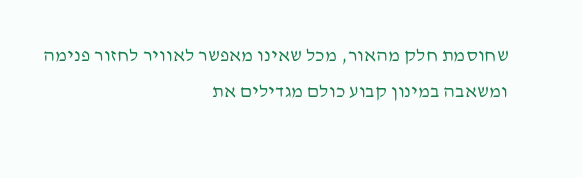שחוסמת חלק מהאור, מכל שאינו מאפשר לאוויר לחזור פנימה ומשאבה במינון קבוע כולם מגדילים את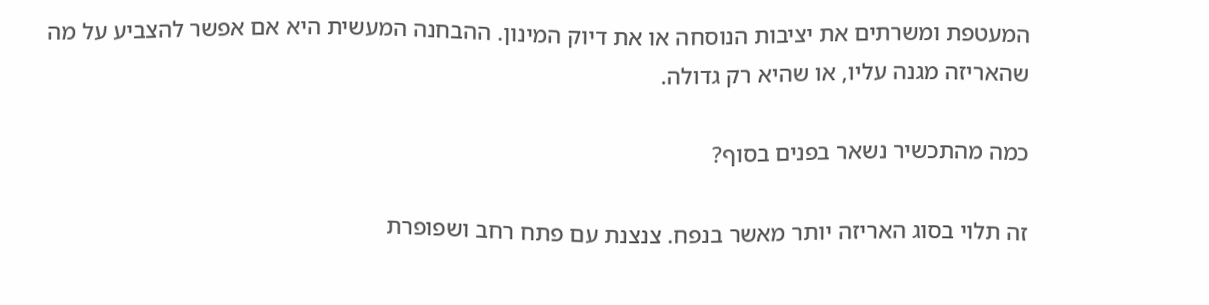המעטפת ומשרתים את יציבות הנוסחה או את דיוק המינון. ההבחנה המעשית היא אם אפשר להצביע על מה שהאריזה מגנה עליו, או שהיא רק גדולה.

כמה מהתכשיר נשאר בפנים בסוף?

זה תלוי בסוג האריזה יותר מאשר בנפח. צנצנת עם פתח רחב ושפופרת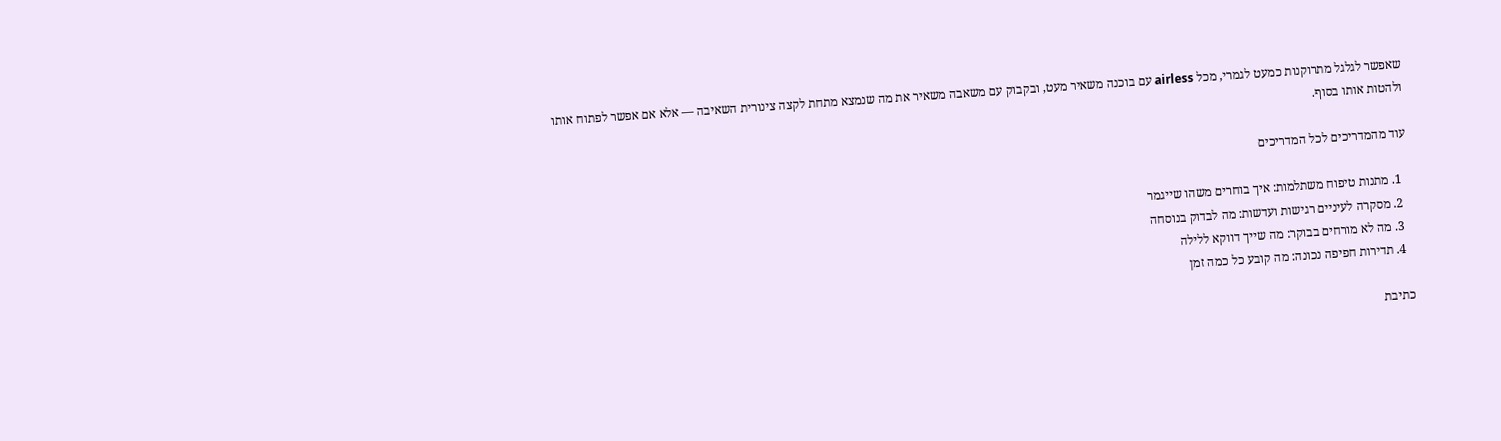שאפשר לגלגל מתרוקנות כמעט לגמרי, מכל airless עם בוכנה משאיר מעט, ובקבוק עם משאבה משאיר את מה שנמצא מתחת לקצה צינורית השאיבה — אלא אם אפשר לפתוח אותו ולהטות אותו בסוף.

עוד מהמדריכים לכל המדריכים

  1. מתנות טיפוח משתלמות: איך בוחרים משהו שייגמר
  2. מסקרה לעיניים רגישות ועדשות: מה לבדוק בנוסחה
  3. מה לא מורחים בבוקר: מה שייך דווקא ללילה
  4. תדירות חפיפה נכונה: מה קובע כל כמה זמן

כתיבת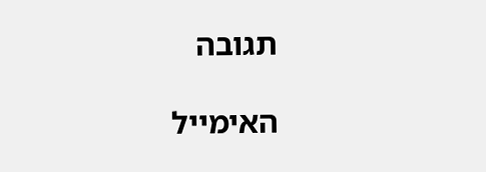תגובה

האימייל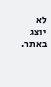לא יוצג באתר.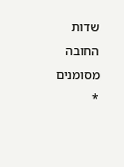שדות החובה מסומנים *